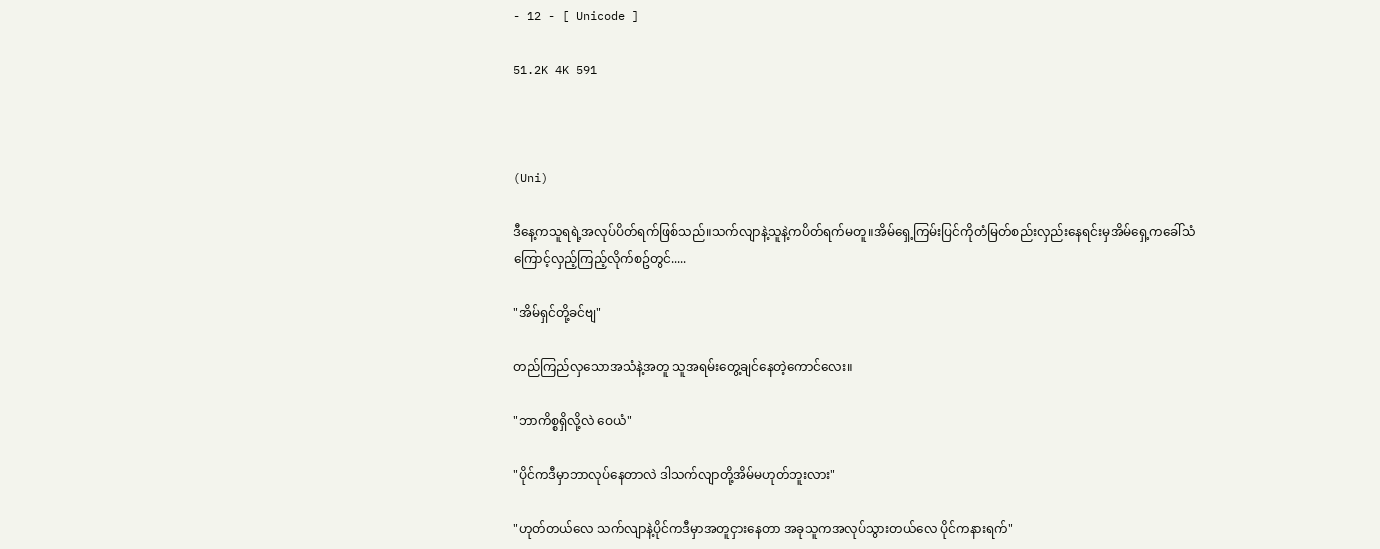- 12 - [ Unicode ]

51.2K 4K 591



(Uni)

ဒီနေ့ကသူရရဲ့အလုပ်ပိတ်ရက်ဖြစ်သည်။သက်လျာနဲ့သူနဲ့ကပိတ်ရက်မတူ။အိမ်ရှေ့ကြမ်းပြင်ကိုတံမြတ်စည်းလှည်းနေရင်းမှအိမ်ရှေ့ကခေါ်သံကြောင့်လှည့်ကြည့်လိုက်စဥ်တွင်.....

"အိမ်ရှင်တို့ခင်ဗျ"

တည်ကြည်လှသောအသံနဲ့အတူ သူအရမ်းတွေ့ချင်နေတဲ့ကောင်လေး။

"ဘာကိစ္စရှိလို့လဲ ဝေယံ"

"ပိုင်ကဒီမှာဘာလုပ်နေတာလဲ ဒါသက်လျာတို့အိမ်မဟုတ်ဘူးလား"

"ဟုတ်တယ်လေ သက်လျာနဲ့ပိုင်ကဒီမှာအတူငှားနေတာ အခုသူကအလုပ်သွားတယ်လေ ပိုင်ကနားရက်"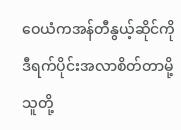ဝေယံကအန်တီနွယ့်ဆိုင်ကိုဒီရက်ပိုင်းအလာစိတ်တာမို့ သူတို့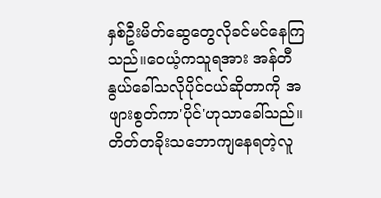နှစ်ဦးမိတ်ဆွေတွေလိုခင်မင်နေကြသည်။ဝေယံ့ကသူရအား အန်တီနွယ်ခေါ်သလိုပိုင်ငယ်ဆိုတာကို အဖျားစွတ်ကာ'ပိုင်'ဟုသာခေါ်သည်။တိတ်တခိုးသဘောကျနေရတဲ့လူ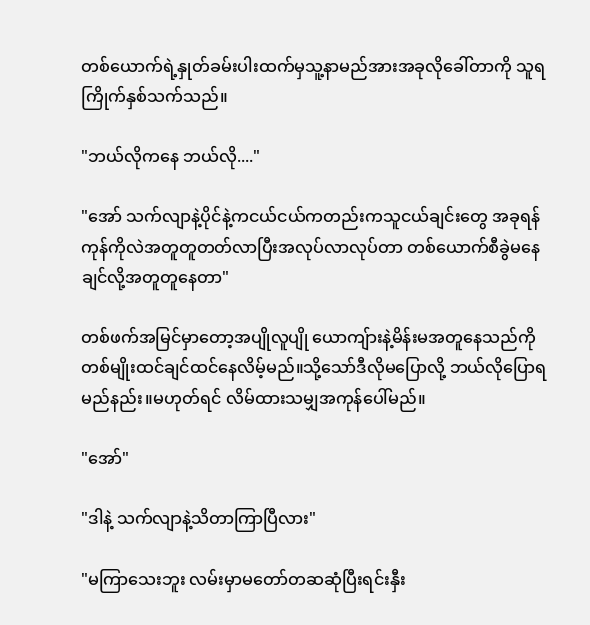တစ်ယောက်ရဲ့နှုတ်ခမ်းပါးထက်မှသူ့နာမည်အားအခုလိုခေါ်တာကို သူရကြိုက်နှစ်သက်သည်။

"ဘယ်လိုကနေ ဘယ်လို...."

"အော် သက်လျာနဲ့ပိုင်နဲ့ကငယ်ငယ်ကတည်းကသူငယ်ချင်းတွေ အခုရန်ကုန်ကိုလဲအတူတူတတ်လာပြီးအလုပ်လာလုပ်တာ တစ်ယောက်စီခွဲမနေချင်လို့အတူတူနေတာ"

တစ်ဖက်အမြင်မှာတော့အပျိုလူပျို ယောကျ်ားနဲ့မိန်းမအတူနေသည်ကို တစ်မျိုးထင်ချင်ထင်နေလိမ့်မည်။သို့သော်ဒီလိုမပြောလို့ ဘယ်လိုပြောရမည်နည်း။မဟုတ်ရင် လိမ်ထားသမျှအကုန်ပေါ်မည်။

"အော်"

"ဒါနဲ့ သက်လျာနဲ့သိတာကြာပြီလား"

"မကြာသေးဘူး လမ်းမှာမတော်တဆဆုံပြီးရင်းနှီး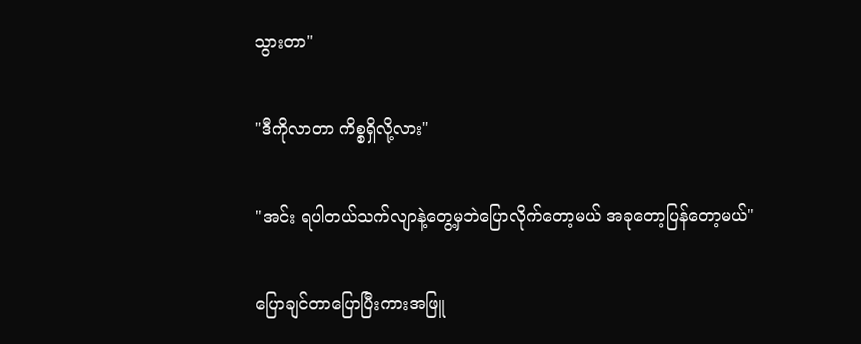သွားတာ"

"ဒီကိုလာတာ ကိစ္စရှိလို့လား"

"အင်း ရပါတယ်သက်လျာနဲ့တွေ့မှဘဲပြောလိုက်တော့မယ် အခုတော့ပြန်တော့မယ်"

ပြောချင်တာပြောပြီးကားအဖြူ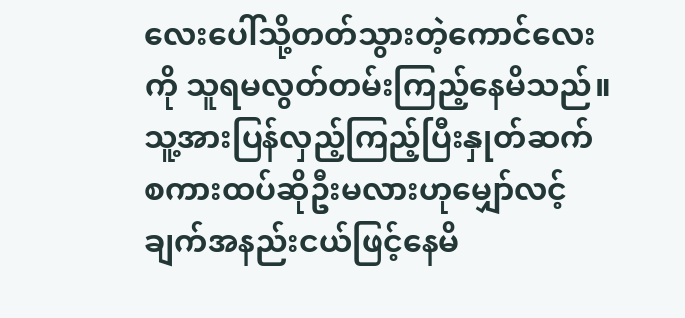လေးပေါ်သို့တတ်သွားတဲ့ကောင်လေးကို သူရမလွတ်တမ်းကြည့်နေမိသည်။သူ့အားပြန်လှည့်ကြည့်ပြီးနှုတ်ဆက်စကားထပ်ဆိုဦးမလားဟုမျှော်လင့်ချက်အနည်းငယ်ဖြင့်နေမိ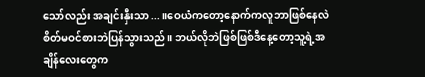သော်လည်း အချင်းနှီးသာ...။ဝေယံကတော့နောက်ကလူဘာဖြစ်နေလဲစိတ်မဝင်စားဘဲပြန်သွားသည်။ ဘယ်လိုဘဲဖြစ်ဖြစ်ဒီနေ့တော့သူ့ရဲ့အချိန်လေးတွေက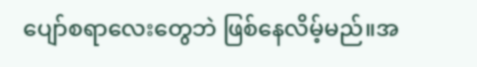ပျော်စရာလေးတွေဘဲ ဖြစ်နေလိမ့်မည်။အ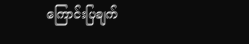ကြောင်းပြချက်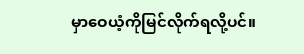မှာဝေယံ့ကိုမြင်လိုက်ရလို့ပင်။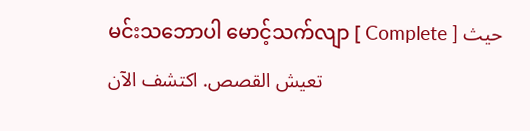မင်းသဘောပါ မောင့်သက်လျာ [ Complete ] حيث تعيش القصص. اكتشف الآن